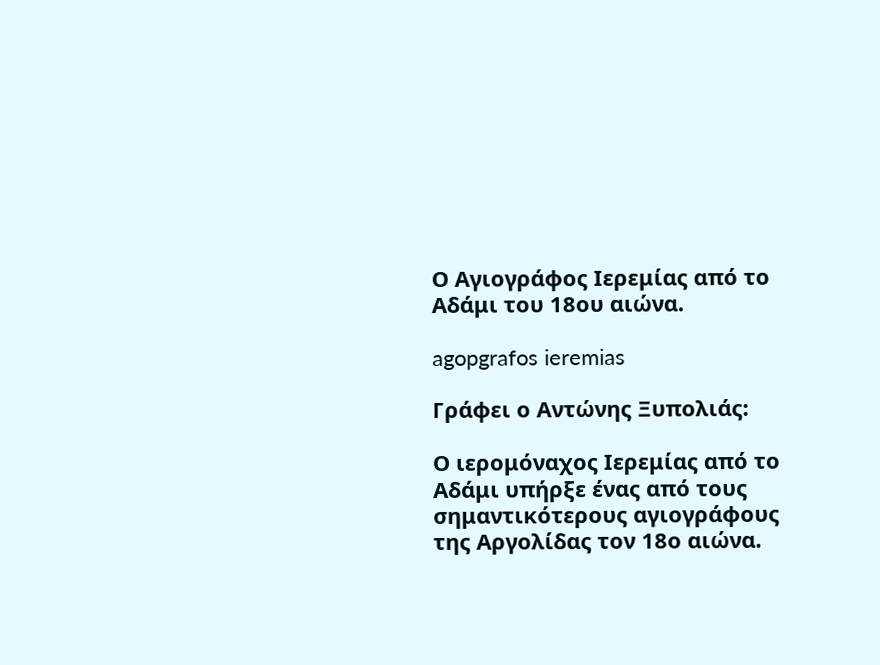Ο Αγιογράφος Ιερεμίας από το Αδάμι του 18ου αιώνα.

agopgrafos ieremias

Γράφει ο Αντώνης Ξυπολιάς:

Ο ιερομόναχος Ιερεμίας από το Αδάμι υπήρξε ένας από τους σημαντικότερους αγιογράφους της Αργολίδας τον 18ο αιώνα.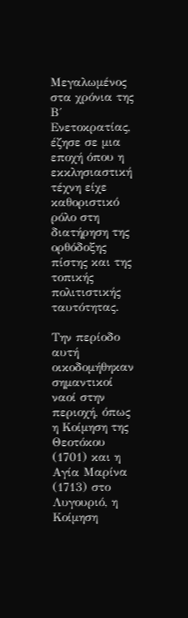Μεγαλωμένος στα χρόνια της Β΄ Ενετοκρατίας, έζησε σε μια εποχή όπου η εκκλησιαστική τέχνη είχε καθοριστικό ρόλο στη διατήρηση της ορθόδοξης πίστης και της τοπικής πολιτιστικής ταυτότητας.

Την περίοδο αυτή οικοδομήθηκαν σημαντικοί ναοί στην περιοχή, όπως η Κοίμηση της Θεοτόκου (1701) και η Αγία Μαρίνα (1713) στο Λυγουριό, η Κοίμηση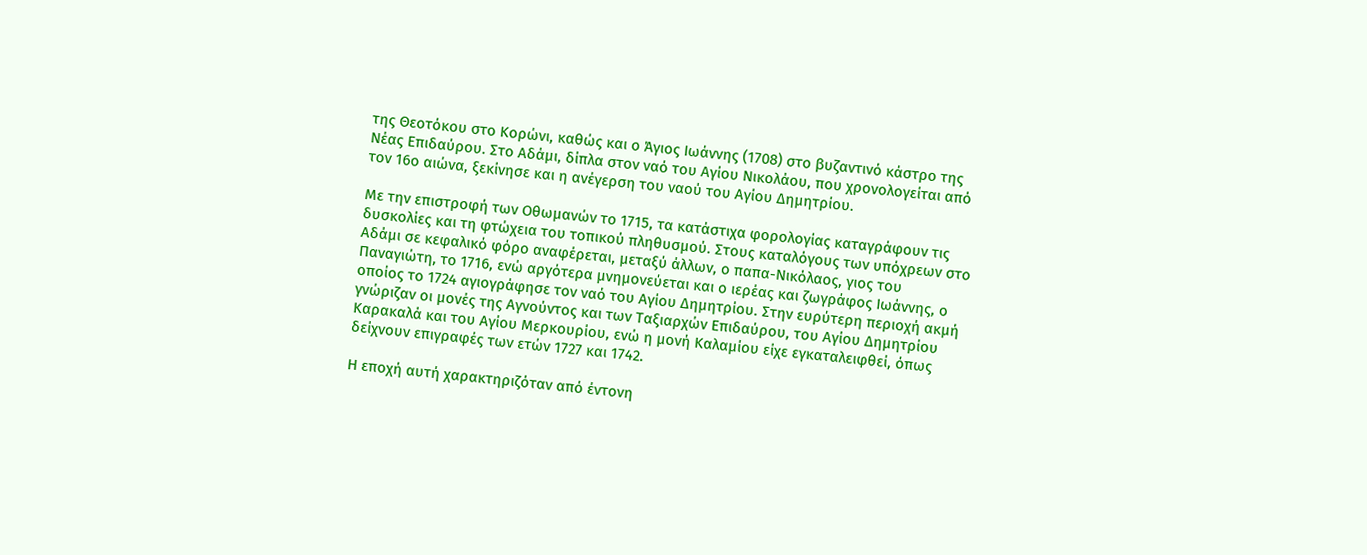της Θεοτόκου στο Κορώνι, καθώς και ο Άγιος Ιωάννης (1708) στο βυζαντινό κάστρο της Νέας Επιδαύρου. Στο Αδάμι, δίπλα στον ναό του Αγίου Νικολάου, που χρονολογείται από τον 16ο αιώνα, ξεκίνησε και η ανέγερση του ναού του Αγίου Δημητρίου.

Με την επιστροφή των Οθωμανών το 1715, τα κατάστιχα φορολογίας καταγράφουν τις δυσκολίες και τη φτώχεια του τοπικού πληθυσμού. Στους καταλόγους των υπόχρεων στο Αδάμι σε κεφαλικό φόρο αναφέρεται, μεταξύ άλλων, ο παπα-Νικόλαος, γιος του Παναγιώτη, το 1716, ενώ αργότερα μνημονεύεται και ο ιερέας και ζωγράφος Ιωάννης, ο οποίος το 1724 αγιογράφησε τον ναό του Αγίου Δημητρίου. Στην ευρύτερη περιοχή ακμή γνώριζαν οι μονές της Αγνούντος και των Ταξιαρχών Επιδαύρου, του Αγίου Δημητρίου Καρακαλά και του Αγίου Μερκουρίου, ενώ η μονή Καλαμίου είχε εγκαταλειφθεί, όπως δείχνουν επιγραφές των ετών 1727 και 1742.

Η εποχή αυτή χαρακτηριζόταν από έντονη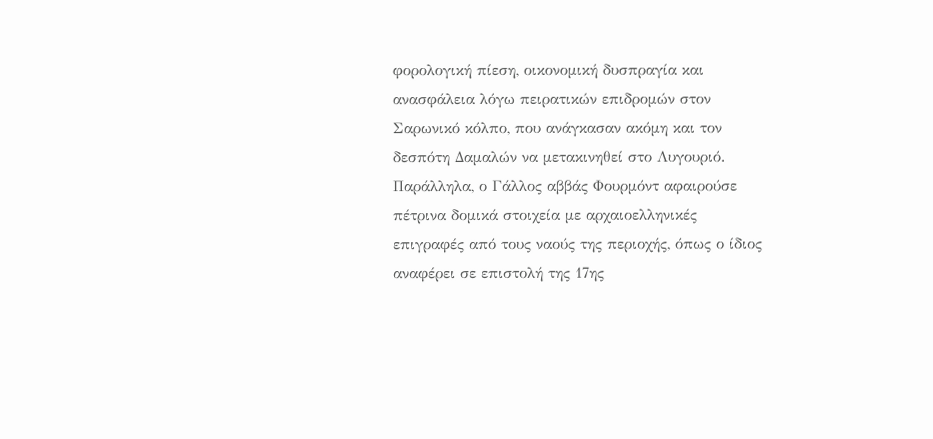φορολογική πίεση, οικονομική δυσπραγία και ανασφάλεια λόγω πειρατικών επιδρομών στον Σαρωνικό κόλπο, που ανάγκασαν ακόμη και τον δεσπότη Δαμαλών να μετακινηθεί στο Λυγουριό. Παράλληλα, ο Γάλλος αββάς Φουρμόντ αφαιρούσε πέτρινα δομικά στοιχεία με αρχαιοελληνικές επιγραφές από τους ναούς της περιοχής, όπως ο ίδιος αναφέρει σε επιστολή της 17ης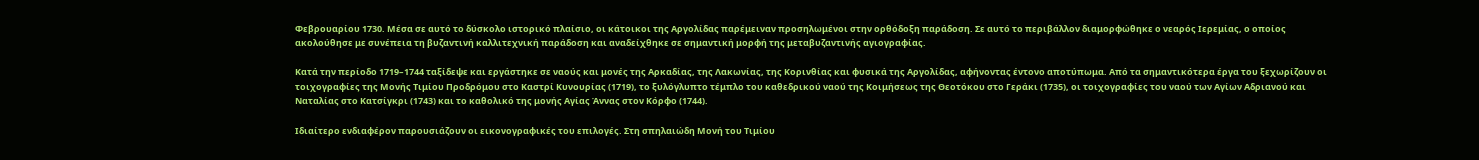Φεβρουαρίου 1730. Μέσα σε αυτό το δύσκολο ιστορικό πλαίσιο, οι κάτοικοι της Αργολίδας παρέμειναν προσηλωμένοι στην ορθόδοξη παράδοση. Σε αυτό το περιβάλλον διαμορφώθηκε ο νεαρός Ιερεμίας, ο οποίος ακολούθησε με συνέπεια τη βυζαντινή καλλιτεχνική παράδοση και αναδείχθηκε σε σημαντική μορφή της μεταβυζαντινής αγιογραφίας.

Κατά την περίοδο 1719–1744 ταξίδεψε και εργάστηκε σε ναούς και μονές της Αρκαδίας, της Λακωνίας, της Κορινθίας και φυσικά της Αργολίδας, αφήνοντας έντονο αποτύπωμα. Από τα σημαντικότερα έργα του ξεχωρίζουν οι τοιχογραφίες της Μονής Τιμίου Προδρόμου στο Καστρί Κυνουρίας (1719), το ξυλόγλυπτο τέμπλο του καθεδρικού ναού της Κοιμήσεως της Θεοτόκου στο Γεράκι (1735), οι τοιχογραφίες του ναού των Αγίων Αδριανού και Ναταλίας στο Κατσίγκρι (1743) και το καθολικό της μονής Αγίας Άννας στον Κόρφο (1744).

Ιδιαίτερο ενδιαφέρον παρουσιάζουν οι εικονογραφικές του επιλογές. Στη σπηλαιώδη Μονή του Τιμίου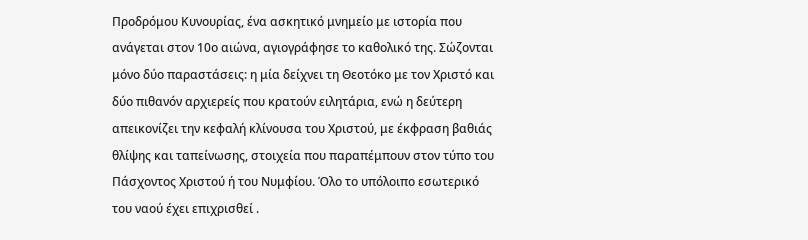Προδρόμου Κυνουρίας, ένα ασκητικό μνημείο με ιστορία που ανάγεται στον 10ο αιώνα, αγιογράφησε το καθολικό της. Σώζονται μόνο δύο παραστάσεις: η μία δείχνει τη Θεοτόκο με τον Χριστό και δύο πιθανόν αρχιερείς που κρατούν ειλητάρια, ενώ η δεύτερη απεικονίζει την κεφαλή κλίνουσα του Χριστού, με έκφραση βαθιάς θλίψης και ταπείνωσης, στοιχεία που παραπέμπουν στον τύπο του Πάσχοντος Χριστού ή του Νυμφίου. Όλο το υπόλοιπο εσωτερικό του ναού έχει επιχρισθεί .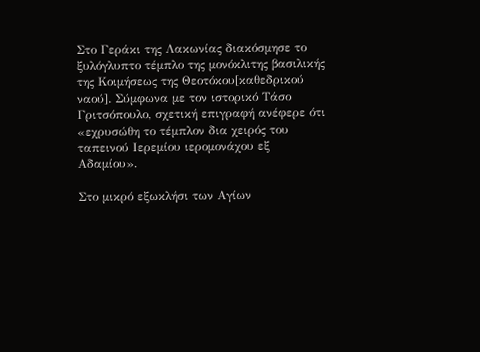Στο Γεράκι της Λακωνίας διακόσμησε το ξυλόγλυπτο τέμπλο της μονόκλιτης βασιλικής της Κοιμήσεως της Θεοτόκου[καθεδρικού ναού]. Σύμφωνα με τον ιστορικό Τάσο Γριτσόπουλο, σχετική επιγραφή ανέφερε ότι «εχρυσώθη το τέμπλον δια χειρός του ταπεινού Ιερεμίου ιερομονάχου εξ Αδαμίου».

Στο μικρό εξωκλήσι των Αγίων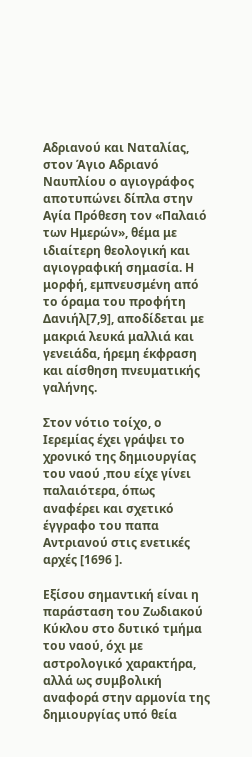Αδριανού και Ναταλίας, στον Άγιο Αδριανό Ναυπλίου ο αγιογράφος αποτυπώνει δίπλα στην Αγία Πρόθεση τον «Παλαιό των Ημερών», θέμα με ιδιαίτερη θεολογική και αγιογραφική σημασία. Η μορφή, εμπνευσμένη από το όραμα του προφήτη Δανιήλ[7,9], αποδίδεται με μακριά λευκά μαλλιά και γενειάδα, ήρεμη έκφραση και αίσθηση πνευματικής γαλήνης.

Στον νότιο τοίχο, ο Ιερεμίας έχει γράψει το χρονικό της δημιουργίας του ναού ,που είχε γίνει παλαιότερα, όπως αναφέρει και σχετικό έγγραφο του παπα Αντριανού στις ενετικές αρχές [1696 ].

Εξίσου σημαντική είναι η παράσταση του Ζωδιακού Κύκλου στο δυτικό τμήμα του ναού, όχι με αστρολογικό χαρακτήρα, αλλά ως συμβολική αναφορά στην αρμονία της δημιουργίας υπό θεία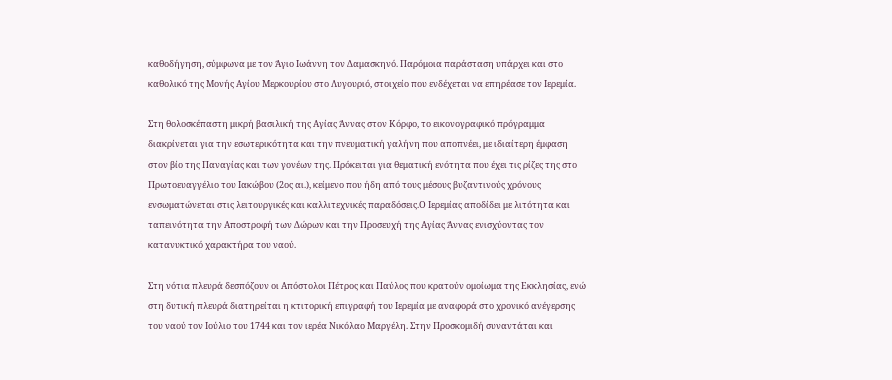καθοδήγηση, σύμφωνα με τον Άγιο Ιωάννη τον Δαμασκηνό. Παρόμοια παράσταση υπάρχει και στο καθολικό της Μονής Αγίου Μερκουρίου στο Λυγουριό, στοιχείο που ενδέχεται να επηρέασε τον Ιερεμία.

Στη θολοσκέπαστη μικρή βασιλική της Αγίας Άννας στον Κόρφο, το εικονογραφικό πρόγραμμα διακρίνεται για την εσωτερικότητα και την πνευματική γαλήνη που αποπνέει, με ιδιαίτερη έμφαση στον βίο της Παναγίας και των γονέων της. Πρόκειται για θεματική ενότητα που έχει τις ρίζες της στο Πρωτοευαγγέλιο του Ιακώβου (2ος αι.), κείμενο που ήδη από τους μέσους βυζαντινούς χρόνους ενσωματώνεται στις λειτουργικές και καλλιτεχνικές παραδόσεις.Ο Ιερεμίας αποδίδει με λιτότητα και ταπεινότητα την Αποστροφή των Δώρων και την Προσευχή της Αγίας Άννας ενισχύοντας τον κατανυκτικό χαρακτήρα του ναού.

Στη νότια πλευρά δεσπόζουν οι Απόστολοι Πέτρος και Παύλος που κρατούν ομοίωμα της Εκκλησίας, ενώ στη δυτική πλευρά διατηρείται η κτιτορική επιγραφή του Ιερεμία με αναφορά στο χρονικό ανέγερσης του ναού τον Ιούλιο του 1744 και τον ιερέα Νικόλαο Μαργέλη. Στην Προσκομιδή συναντάται και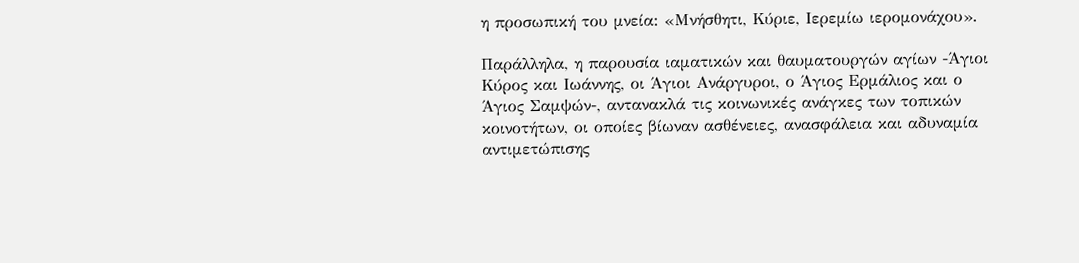η προσωπική του μνεία: «Μνήσθητι, Κύριε, Ιερεμίω ιερομονάχου».

Παράλληλα, η παρουσία ιαματικών και θαυματουργών αγίων -Άγιοι Κύρος και Ιωάννης, οι Άγιοι Ανάργυροι, ο Άγιος Ερμάλιος και ο Άγιος Σαμψών-, αντανακλά τις κοινωνικές ανάγκες των τοπικών κοινοτήτων, οι οποίες βίωναν ασθένειες, ανασφάλεια και αδυναμία αντιμετώπισης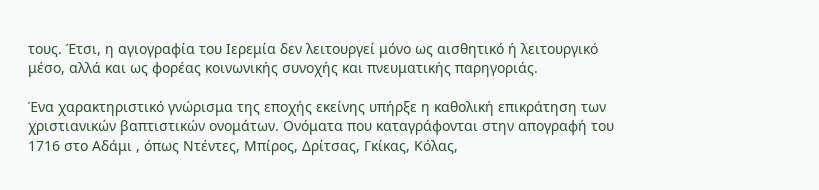τους. Έτσι, η αγιογραφία του Ιερεμία δεν λειτουργεί μόνο ως αισθητικό ή λειτουργικό μέσο, αλλά και ως φορέας κοινωνικής συνοχής και πνευματικής παρηγοριάς.

Ένα χαρακτηριστικό γνώρισμα της εποχής εκείνης υπήρξε η καθολική επικράτηση των χριστιανικών βαπτιστικών ονομάτων. Ονόματα που καταγράφονται στην απογραφή του 1716 στο Αδάμι , όπως Ντέντες, Μπίρος, Δρίτσας, Γκίκας, Κόλας,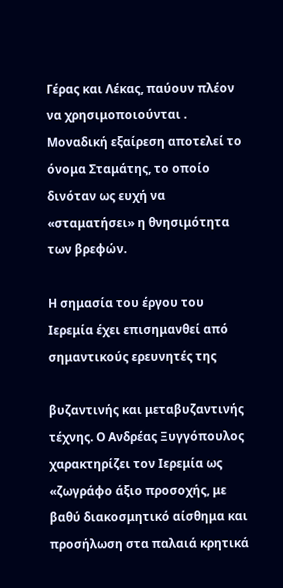Γέρας και Λέκας, παύουν πλέον να χρησιμοποιούνται . Μοναδική εξαίρεση αποτελεί το όνομα Σταμάτης, το οποίο δινόταν ως ευχή να «σταματήσει» η θνησιμότητα των βρεφών.

Η σημασία του έργου του Ιερεμία έχει επισημανθεί από σημαντικούς ερευνητές της

βυζαντινής και μεταβυζαντινής τέχνης. Ο Ανδρέας Ξυγγόπουλος χαρακτηρίζει τον Ιερεμία ως «ζωγράφο άξιο προσοχής, με βαθύ διακοσμητικό αίσθημα και προσήλωση στα παλαιά κρητικά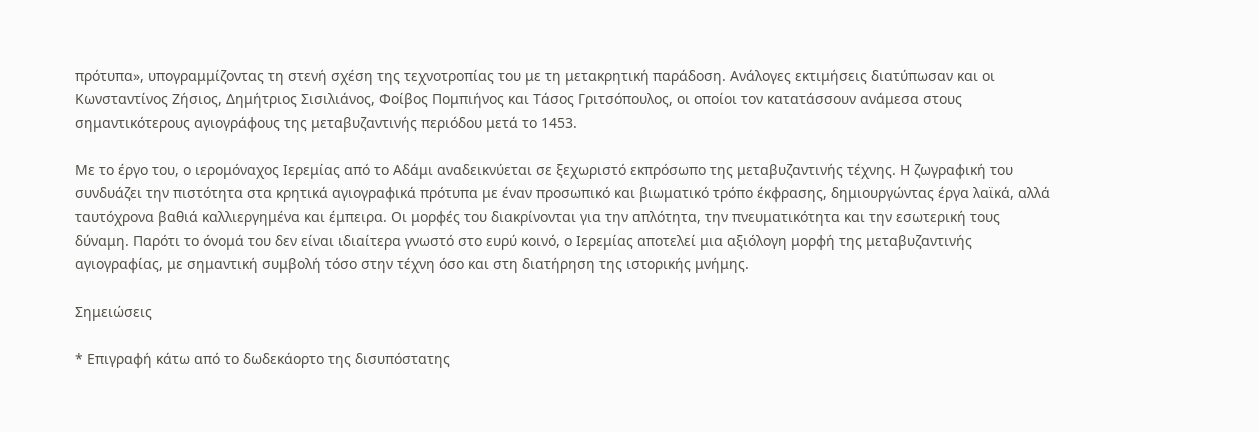πρότυπα», υπογραμμίζοντας τη στενή σχέση της τεχνοτροπίας του με τη μετακρητική παράδοση. Ανάλογες εκτιμήσεις διατύπωσαν και οι Κωνσταντίνος Ζήσιος, Δημήτριος Σισιλιάνος, Φοίβος Πομπιήνος και Τάσος Γριτσόπουλος, οι οποίοι τον κατατάσσουν ανάμεσα στους σημαντικότερους αγιογράφους της μεταβυζαντινής περιόδου μετά το 1453.

Με το έργο του, ο ιερομόναχος Ιερεμίας από το Αδάμι αναδεικνύεται σε ξεχωριστό εκπρόσωπο της μεταβυζαντινής τέχνης. Η ζωγραφική του συνδυάζει την πιστότητα στα κρητικά αγιογραφικά πρότυπα με έναν προσωπικό και βιωματικό τρόπο έκφρασης, δημιουργώντας έργα λαϊκά, αλλά ταυτόχρονα βαθιά καλλιεργημένα και έμπειρα. Οι μορφές του διακρίνονται για την απλότητα, την πνευματικότητα και την εσωτερική τους δύναμη. Παρότι το όνομά του δεν είναι ιδιαίτερα γνωστό στο ευρύ κοινό, ο Ιερεμίας αποτελεί μια αξιόλογη μορφή της μεταβυζαντινής αγιογραφίας, με σημαντική συμβολή τόσο στην τέχνη όσο και στη διατήρηση της ιστορικής μνήμης.

Σημειώσεις

* Επιγραφή κάτω από το δωδεκάορτο της δισυπόστατης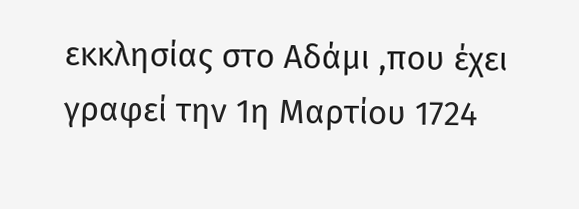εκκλησίας στο Αδάμι ,που έχει γραφεί την 1η Μαρτίου 1724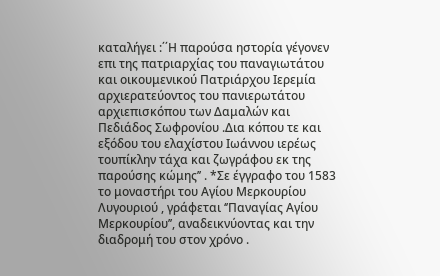καταλήγει :΄΄Η παρούσα ηστορία γέγονεν επι της πατριαρχίας του παναγιωτάτου και οικουμενικού Πατριάρχου Ιερεμία αρχιερατεύοντος του πανιερωτάτου αρχιεπισκόπου των Δαμαλών και Πεδιάδος Σωφρονίου .Δια κόπου τε και εξόδου του ελαχίστου Ιωάννου ιερέως τουπίκλην τάχα και ζωγράφου εκ της παρούσης κώμης’’ . *Σε έγγραφο του 1583 το μοναστήρι του Αγίου Μερκουρίου Λυγουριού , γράφεται ‘’Παναγίας Αγίου Μερκουρίου’’, αναδεικνύοντας και την διαδρομή του στον χρόνο .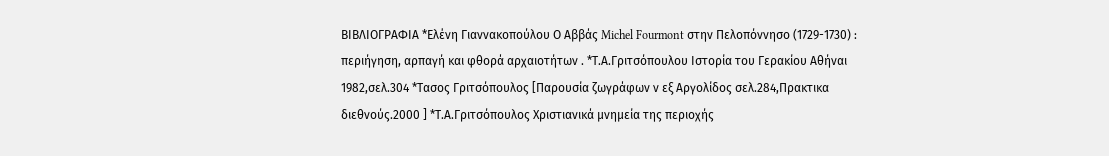ΒΙΒΛΙΟΓΡΑΦΙΑ *Ελένη Γιαννακοπούλου Ο Αββάς Michel Fourmont στην Πελοπόννησο (1729-1730) : περιήγηση, αρπαγή και φθορά αρχαιοτήτων . *Τ.Α.Γριτσόπουλου Ιστορία του Γερακίου Αθήναι 1982,σελ.304 *Τασος Γριτσόπουλος [Παρουσία ζωγράφων ν εξ Αργολίδος σελ.284,Πρακτικα διεθνούς.2000 ] *Τ.Α.Γριτσόπουλος Χριστιανικά μνημεία της περιοχής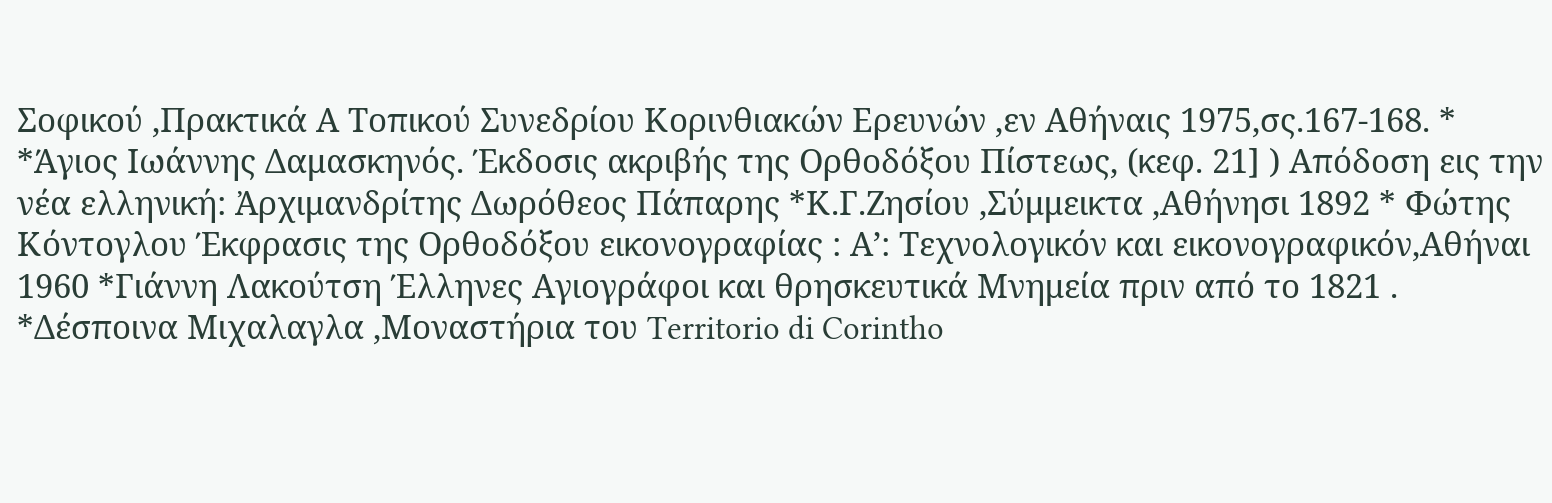Σοφικού ,Πρακτικά Α Τοπικού Συνεδρίου Κορινθιακών Ερευνών ,εν Αθήναις 1975,σς.167-168. * *Άγιος Ιωάννης Δαμασκηνός. Έκδοσις ακριβής της Ορθοδόξου Πίστεως, (κεφ. 21] ) Απόδοση εις την νέα ελληνική: Ἀρχιμανδρίτης Δωρόθεος Πάπαρης *Κ.Γ.Ζησίου ,Σύμμεικτα ,Αθήνησι 1892 * Φώτης Κόντογλου Έκφρασις της Ορθοδόξου εικονογραφίας : Α’: Τεχνολογικόν και εικονογραφικόν,Αθήναι 1960 *Γιάννη Λακούτση Έλληνες Αγιογράφοι και θρησκευτικά Μνημεία πριν από το 1821 . *Δέσποινα Μιχαλαγλα ,Μοναστήρια του Territorio di Corintho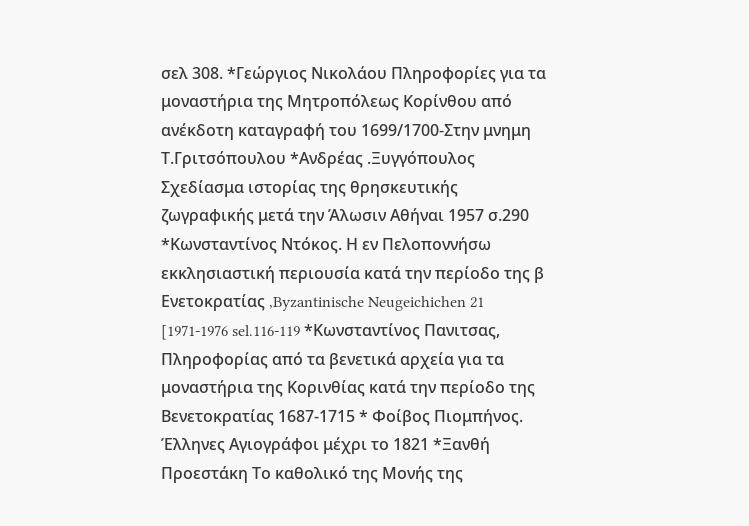σελ 308. *Γεώργιος Νικολάου Πληροφορίες για τα μοναστήρια της Μητροπόλεως Κορίνθου από ανέκδοτη καταγραφή του 1699/1700-Στην μνημη Τ.Γριτσόπουλου *Ανδρέας .Ξυγγόπουλος Σχεδίασμα ιστορίας της θρησκευτικής ζωγραφικής μετά την Άλωσιν Αθήναι 1957 σ.290 *Κωνσταντίνος Ντόκος. Η εν Πελοποννήσω εκκλησιαστική περιουσία κατά την περίοδο της β Ενετοκρατίας ,Byzantinische Neugeichichen 21 [1971-1976 sel.116-119 *Κωνσταντίνος Πανιτσας, Πληροφορίας από τα βενετικά αρχεία για τα μοναστήρια της Κορινθίας κατά την περίοδο της Βενετοκρατίας 1687-1715 * Φοίβος Πιομπήνος. Έλληνες Αγιογράφοι μέχρι το 1821 *Ξανθή Προεστάκη Το καθολικό της Μονής της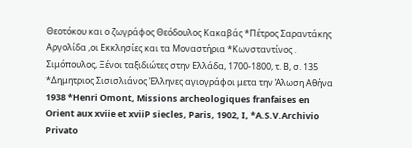Θεοτόκου και ο ζωγράφος Θεόδουλος Κακαβάς *Πέτρος Σαραντάκης Αργολίδα ,οι Εκκλησίες και τα Μοναστήρια *Κωνσταντίνος . Σιμόπουλος, Ξένοι ταξιδιώτες στην Ελλάδα, 1700-1800, τ. Β, σ. 135 *Δημητριος Σισισλιάνος Έλληνες αγιογράφοι μετα την Άλωση Αθήνα 1938 *Henri Omont, Missions archeologiques franfaises en Orient aux xviie et xviiP siecles, Paris, 1902, I, *A.S.V.Archivio Privato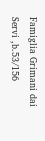Famiglia Grimani dai Servi ,b.53/156